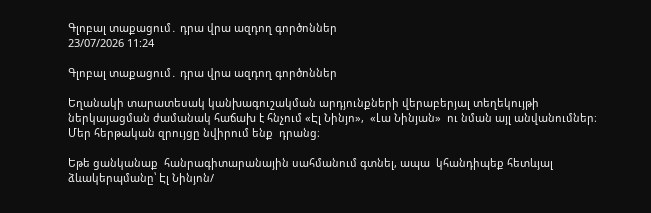Գլոբալ տաքացում․ դրա վրա ազդող գործոններ
23/07/2026 11:24

Գլոբալ տաքացում․ դրա վրա ազդող գործոններ

Եղանակի տարատեսակ կանխագուշակման արդյունքների վերաբերյալ տեղեկույթի ներկայացման ժամանակ հաճախ է հնչում «Էլ Նինյո»,  «Լա Նինյան»  ու նման այլ անվանումներ։ Մեր հերթական զրույցը նվիրում ենք  դրանց։

Եթե ցանկանաք  հանրագիտարանային սահմանում գտնել, ապա  կհանդիպեք հետևյալ ձևակերպմանը՝ Էլ Նինյոն/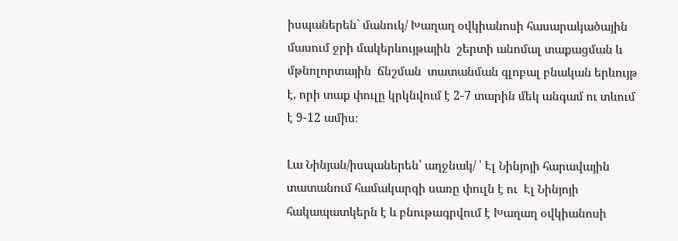իսպաներեն` մանուկ/ Խաղաղ օվկիանոսի հասարակածային մասում ջրի մակերևույթային  շերտի անոմալ տաքացման և մթնոլորտային  ճնշման  տատանման գլոբալ բնական երևույթ է, որի տաք փուլը կրկնվում է 2-7 տարին մեկ անգամ ու տևում է 9-12 ամիս։

Լա Նինյան/իսպաներեն՝ աղջնակ/ ՝ Էլ Նինյոյի հարավային տատանում համակարգի սառը փուլն է ու  Էլ Նինյոյի հակապատկերն է և բնութագրվում է Խաղաղ օվկիանոսի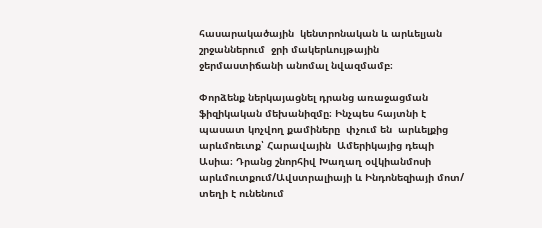հասարակածային  կենտրոնական և արևելյան շրջաններում  ջրի մակերևույթային  ջերմաստիճանի անոմալ նվազմամբ։

Փորձենք ներկայացնել դրանց առաջացման ֆիզիկական մեխանիզմը։ Ինչպես հայտնի է պասատ կոչվող քամիները  փչում են  արևելքից արևմոեւտք՝ Հարավային  Ամերիկայից դեպի Ասիա։ Դրանց շնորհիվ Խաղաղ օվկիանմոսի  արևմուտքում/Ավստրալիայի և Ինդոնեզիայի մոտ/ տեղի է ունենում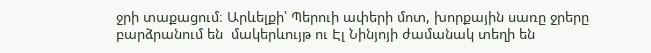ջրի տաքացում։ Արևելքի՝ Պերուի ափերի մոտ, խորքային սառը ջրերը բարձրանում են  մակերևույթ ու Էլ Նինյոյի ժամանակ տեղի են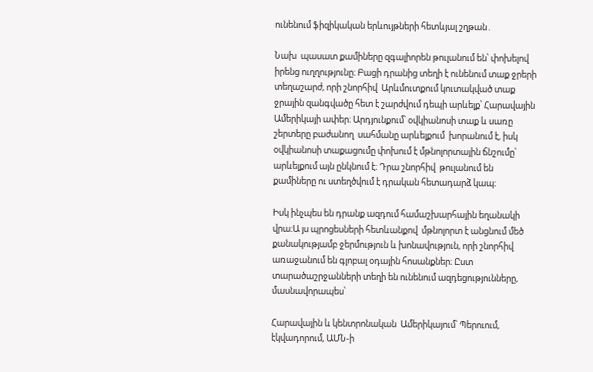ունենում ֆիզիկական երևույթների հետևյալ շղթան․

Նախ  պասատ քամիները զգալիորեն թուլանում են՝ փոխելով իրենց ուղղությունը։ Բացի դրանից տեղի է ունենում տաք ջրերի տեղաշարժ, որի շնորհիվ  Արևմուտքում կուտակված տաք ջրային զանգվածը հետ է շարժվում դեպի արևելք՝ Հարավային Ամերիկայի ափեր։ Արդյունքում՝ օվկիանոսի տաք և սառը շերտերը բաժանող  սահմանը արևելքում  խորանում է, իսկ օվկիանոսի տաքացումը փոխում է մթնոլորտային ճնշումը՝ արևելքում այն ընկնում է։ Դրա շնորհիվ  թուլանում են քամիները ու ստեղծվում է դրական հետադարձ կապ։

Իսկ ինչպես են դրանք ազդում համաշխարհային եղանակի վրա։Ա յս պրոցեսների հետևանքով  մթնոլորտ է անցնում մեծ քանակությամբ ջերմություն և խոնավություն, որի շնորհիվ առաջանում են գլոբալ օդային հոսանքներ։ Ըստ տարածաշրջանների տեղի են ունենում ազդեցությունները, մասնավորապես՝

Հարավային և կենտրոնական  Ամերիկայում՝ Պերուում, էկվադորում, ԱՄՆ-ի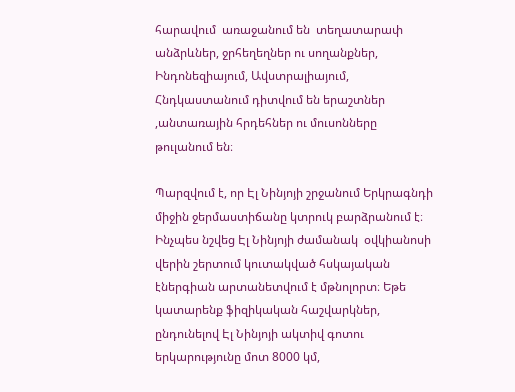հարավում  առաջանում են  տեղատարափ անձրևներ, ջրհեղեղներ ու սողանքներ, Ինդոնեզիայում, Ավստրալիայում, Հնդկաստանում դիտվում են երաշտներ ,անտառային հրդեհներ ու մուսոնները թուլանում են։

Պարզվում է, որ Էլ Նինյոյի շրջանում Երկրագնդի  միջին ջերմաստիճանը կտրուկ բարձրանում է։ Ինչպես նշվեց Էլ Նինյոյի ժամանակ  օվկիանոսի վերին շերտում կուտակված հսկայական էներգիան արտանետվում է մթնոլորտ։ Եթե կատարենք ֆիզիկական հաշվարկներ, ընդունելով Էլ Նինյոյի ակտիվ գոտու երկարությունը մոտ 8000 կմ,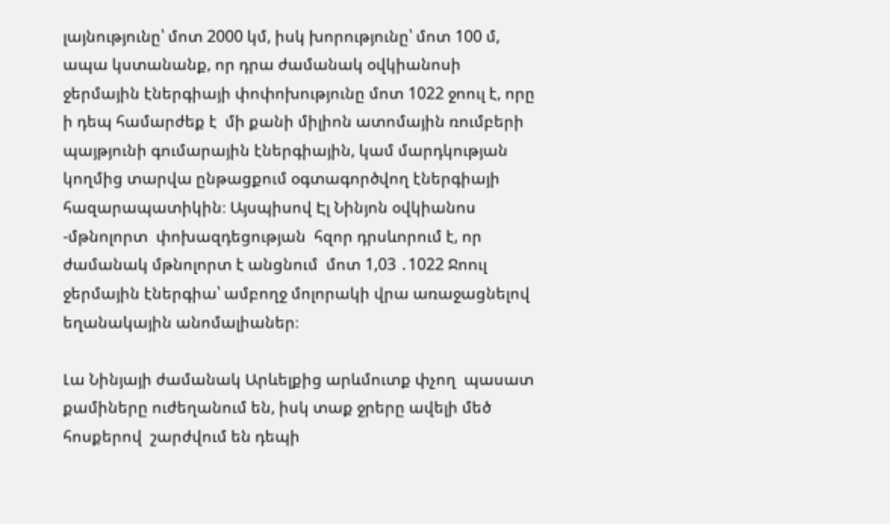լայնությունը՝ մոտ 2000 կմ, իսկ խորությունը՝ մոտ 100 մ, ապա կստանանք, որ դրա ժամանակ օվկիանոսի ջերմային էներգիայի փոփոխությունը մոտ 1022 ջոուլ է, որը ի դեպ համարժեք է  մի քանի միլիոն ատոմային ռումբերի պայթյունի գումարային էներգիային, կամ մարդկության կողմից տարվա ընթացքում օգտագործվող էներգիայի հազարապատիկին։ Այսպիսով Էլ Նինյոն օվկիանոս -մթնոլորտ  փոխազդեցության  հզոր դրսևորում է, որ ժամանակ մթնոլորտ է անցնում  մոտ 1,03 ․1022 Ջոուլ ջերմային էներգիա՝ ամբողջ մոլորակի վրա առաջացնելով եղանակային անոմալիաներ։

Լա Նինյայի ժամանակ Արևելքից արևմուտք փչող  պասատ քամիները ուժեղանում են, իսկ տաք ջրերը ավելի մեծ հոսքերով  շարժվում են դեպի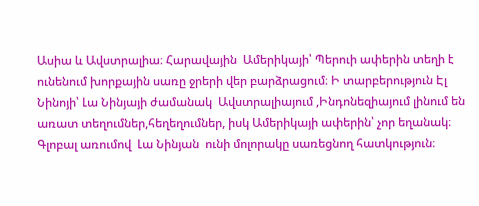Ասիա և Ավստրալիա։ Հարավային  Ամերիկայի՝ Պերուի ափերին տեղի է ունենում խորքային սառը ջրերի վեր բարձրացում։ Ի տարբերություն Էլ Նինոյի՝ Լա Նինյայի ժամանակ  Ավստրալիայում ,Ինդոնեզիայում լինում են առատ տեղումներ,հեղեղումներ, իսկ Ամերիկայի ափերին՝ չոր եղանակ։ Գլոբալ առումով  Լա Նինյան  ունի մոլորակը սառեցնող հատկություն։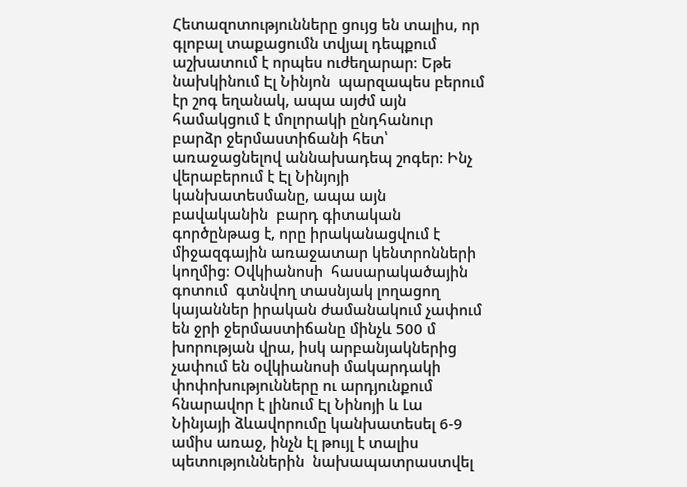Հետազոտությունները ցույց են տալիս, որ գլոբալ տաքացումն տվյալ դեպքում աշխատում է որպես ուժեղարար։ Եթե նախկինում Էլ Նինյոն  պարզապես բերում էր շոգ եղանակ, ապա այժմ այն համակցում է մոլորակի ընդհանուր բարձր ջերմաստիճանի հետ՝ առաջացնելով աննախադեպ շոգեր։ Ինչ վերաբերում է Էլ Նինյոյի  կանխատեսմանը, ապա այն բավականին  բարդ գիտական գործընթաց է, որը իրականացվում է միջազգային առաջատար կենտրոնների կողմից։ Օվկիանոսի  հասարակածային  գոտում  գտնվող տասնյակ լողացող կայաններ իրական ժամանակում չափում են ջրի ջերմաստիճանը մինչև 500 մ խորության վրա, իսկ արբանյակներից չափում են օվկիանոսի մակարդակի փոփոխությունները ու արդյունքում հնարավոր է լինում Էլ Նինոյի և Լա Նինյայի ձևավորումը կանխատեսել 6-9 ամիս առաջ, ինչն էլ թույլ է տալիս պետություններին  նախապատրաստվել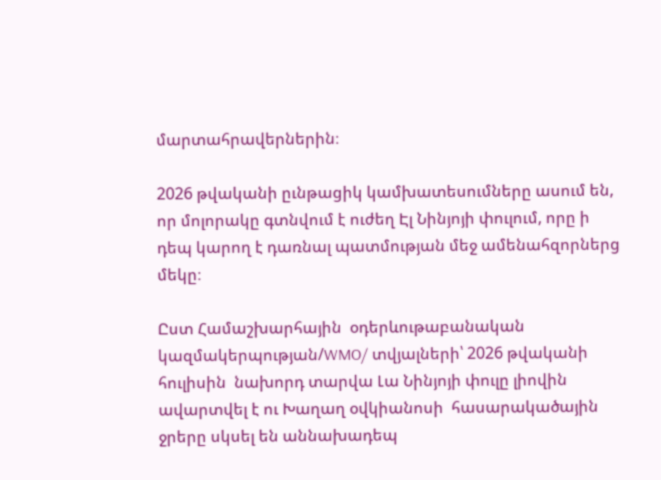մարտահրավերներին։

2026 թվականի ըւնթացիկ կամխատեսումները ասում են, որ մոլորակը գտնվում է ուժեղ Էլ Նինյոյի փուլում, որը ի դեպ կարող է դառնալ պատմության մեջ ամենահզորներց մեկը։

Ըստ Համաշխարհային  օդերևութաբանական  կազմակերպության/WMO/ տվյալների՝ 2026 թվականի հուլիսին  նախորդ տարվա Լա Նինյոյի փուլը լիովին ավարտվել է ու Խաղաղ օվկիանոսի  հասարակածային ջրերը սկսել են աննախադեպ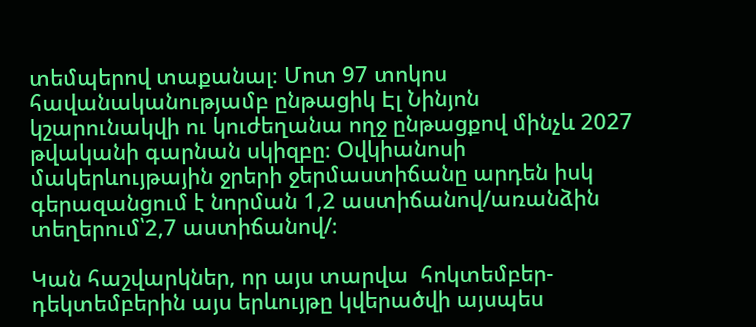տեմպերով տաքանալ։ Մոտ 97 տոկոս  հավանականությամբ ընթացիկ Էլ Նինյոն  կշարունակվի ու կուժեղանա ողջ ընթացքով մինչև 2027 թվականի գարնան սկիզբը։ Օվկիանոսի մակերևույթային ջրերի ջերմաստիճանը արդեն իսկ գերազանցում է նորման 1,2 աստիճանով/առանձին տեղերում՝2,7 աստիճանով/։

Կան հաշվարկներ, որ այս տարվա  հոկտեմբեր-դեկտեմբերին այս երևույթը կվերածվի այսպես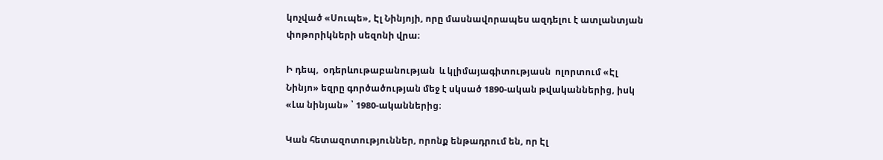կոչված «Սուպե», Էլ Նինյոյի, որը մասնավորապես ազդելու է ատլանտյան փոթորիկների սեզոնի վրա։

Ի դեպ,  օդերևութաբանության  և կլիմայագիտությասն  ոլորտում «Էլ Նինյո» եզրը գործածության մեջ է սկսած 1890-ական թվականներից, իսկ «Լա նինյան» ՝ 1980-ականներից։

Կան հետազոտություններ, որոնք ենթադրում են, որ Էլ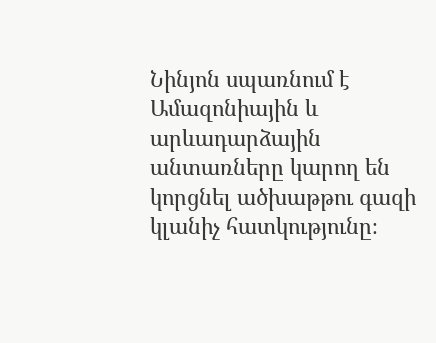Նինյոն սպառնում է Ամազոնիային և արևադարձային անտառները կարող են կորցնել ածխաթթու գազի կլանիչ հատկությունը։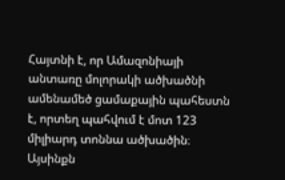Հայտնի է, որ Ամազոնիայի անտառը մոլորակի ածխածնի ամենամեծ ցամաքային պահեստն է, որտեղ պահվում է մոտ 123 միլիարդ տոննա ածխածին։ Այսինքն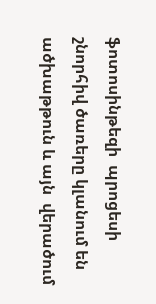ֆոտոսինթեզի  պրոցեսի շնորհիվ ծառերը կլանում են ածխաթթուն և այն  վերածում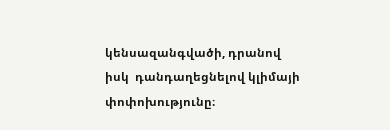կենսազանգվածի, դրանով իսկ  դանդաղեցնելով կլիմայի փոփոխությունը։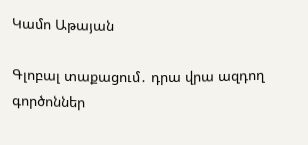Կամո Աթայան

Գլոբալ տաքացում․ դրա վրա ազդող գործոններ